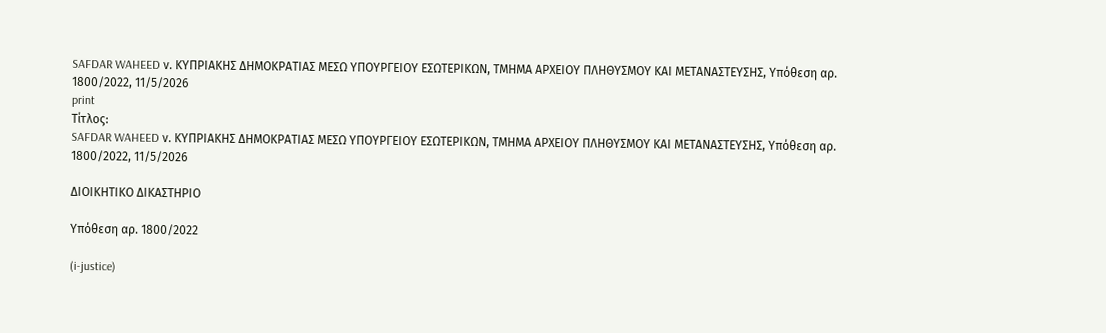SAFDAR WAHEED ν. ΚΥΠΡΙΑΚΗΣ ΔΗΜΟΚΡΑΤΙΑΣ ΜΕΣΩ ΥΠΟΥΡΓΕΙΟΥ ΕΣΩΤΕΡΙΚΩΝ, ΤΜΗΜΑ ΑΡΧΕΙΟΥ ΠΛΗΘΥΣΜΟΥ ΚΑΙ ΜΕΤΑΝΑΣΤΕΥΣΗΣ, Υπόθεση αρ. 1800/2022, 11/5/2026
print
Τίτλος:
SAFDAR WAHEED ν. ΚΥΠΡΙΑΚΗΣ ΔΗΜΟΚΡΑΤΙΑΣ ΜΕΣΩ ΥΠΟΥΡΓΕΙΟΥ ΕΣΩΤΕΡΙΚΩΝ, ΤΜΗΜΑ ΑΡΧΕΙΟΥ ΠΛΗΘΥΣΜΟΥ ΚΑΙ ΜΕΤΑΝΑΣΤΕΥΣΗΣ, Υπόθεση αρ. 1800/2022, 11/5/2026

ΔΙΟΙΚΗΤΙΚΟ ΔΙΚΑΣΤΗΡΙΟ

Υπόθεση αρ. 1800/2022

(i-justice)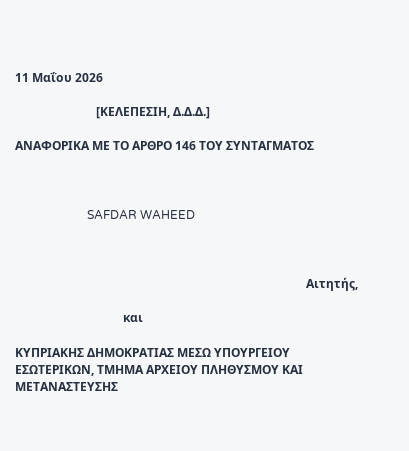11 Μαΐου 2026

                           [ΚΕΛΕΠΕΣΙΗ, Δ.Δ.Δ.]

ΑΝΑΦΟΡΙΚΑ ΜΕ ΤΟ AΡΘΡΟ 146 ΤΟΥ ΣΥΝΤΑΓΜΑΤΟΣ



                        SAFDAR WAHEED



                                                                                                 Αιτητής,

                                    και

ΚΥΠΡΙΑΚΗΣ ΔΗΜΟΚΡΑΤΙΑΣ ΜΕΣΩ ΥΠΟΥΡΓΕΙΟΥ ΕΣΩΤΕΡΙΚΩΝ, ΤΜΗΜΑ ΑΡΧΕΙΟΥ ΠΛΗΘΥΣΜΟΥ ΚΑΙ ΜΕΤΑΝΑΣΤΕΥΣΗΣ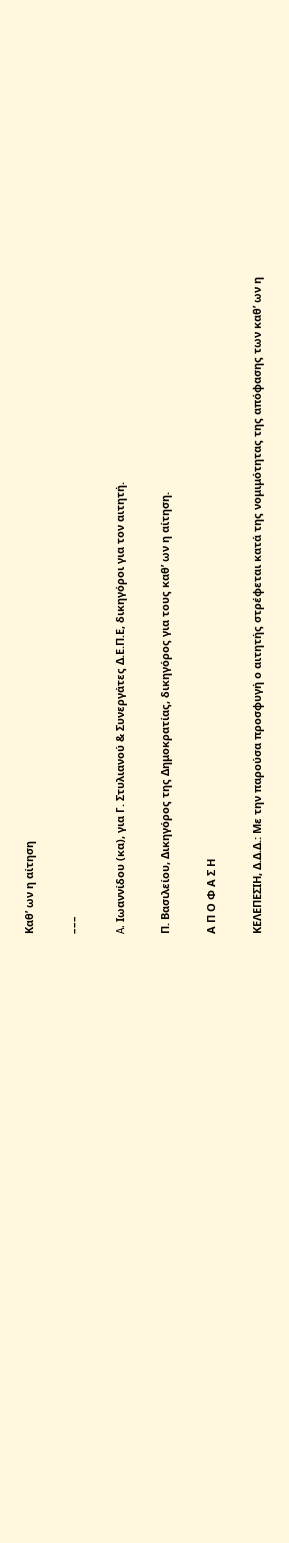Καθ’ ων η αίτηση

–––

A. Ιωαννίδου (κα), για Γ. Στυλιανού & Συνεργάτες Δ.Ε.Π.Ε, δικηγόροι για τoν αιτητή.

Π. Βασιλείου, Δικηγόρος της Δημοκρατίας, δικηγόρος για τους καθ’ ων η αίτηση.

Α Π Ο Φ Α Σ Η

ΚΕΛΕΠΕΣΙΗ, Δ.Δ.Δ.: Με την παρούσα προσφυγή ο αιτητής στρέφεται κατά της νομιμότητας της απόφασης των καθ’ ων η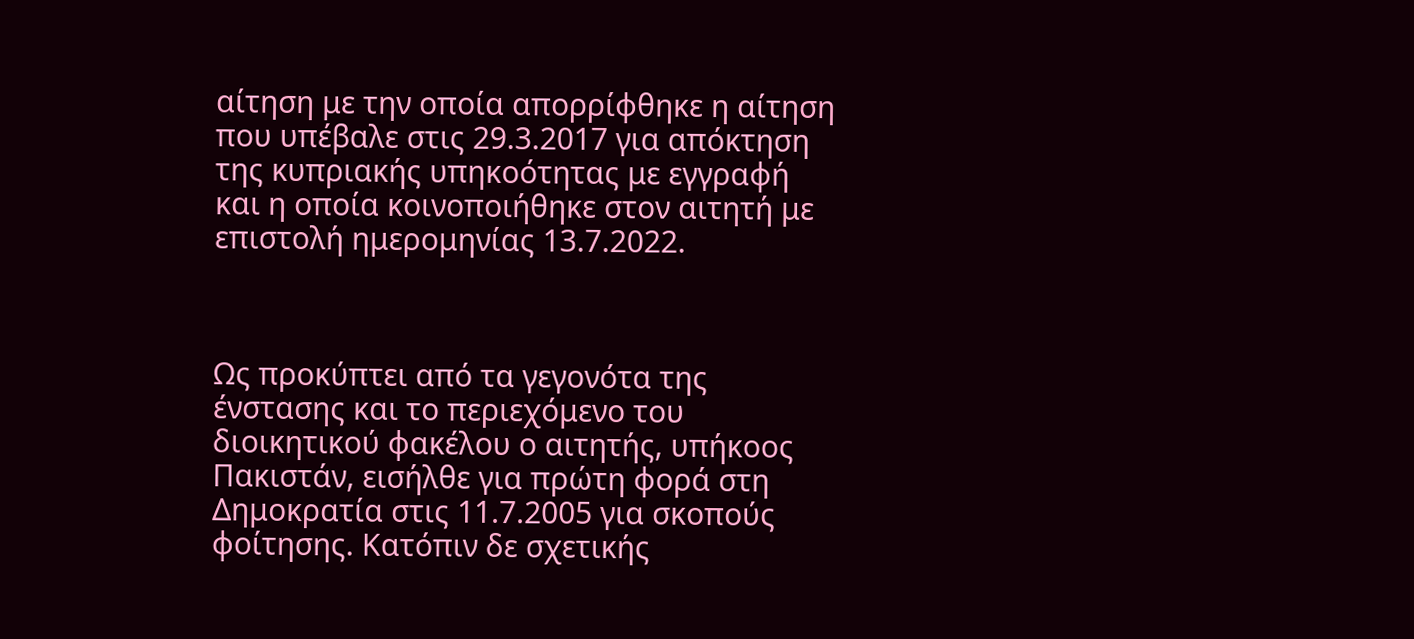αίτηση με την οποία απορρίφθηκε η αίτηση που υπέβαλε στις 29.3.2017 για απόκτηση της κυπριακής υπηκοότητας με εγγραφή και η οποία κοινοποιήθηκε στον αιτητή με επιστολή ημερομηνίας 13.7.2022.



Ως προκύπτει από τα γεγονότα της ένστασης και το περιεχόμενο του διοικητικού φακέλου ο αιτητής, υπήκοος Πακιστάν, εισήλθε για πρώτη φορά στη Δημοκρατία στις 11.7.2005 για σκοπούς φοίτησης. Κατόπιν δε σχετικής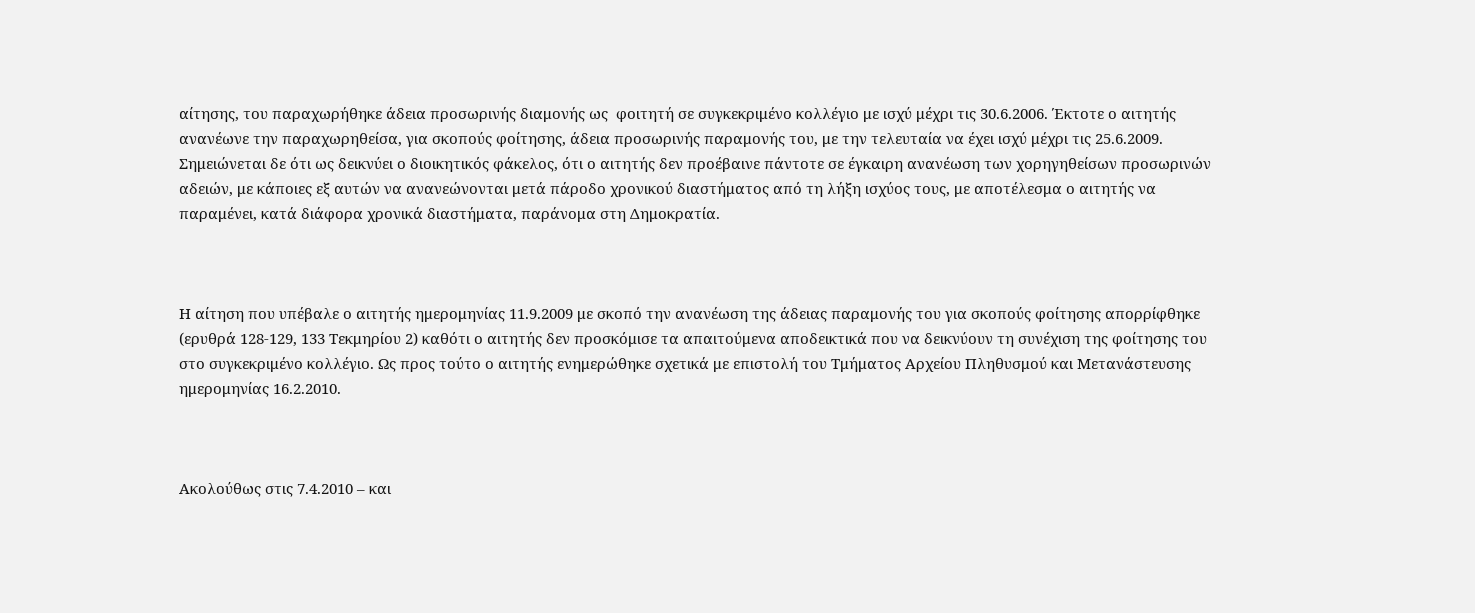αίτησης, του παραχωρήθηκε άδεια προσωρινής διαμονής ως  φοιτητή σε συγκεκριμένο κολλέγιο με ισχύ μέχρι τις 30.6.2006. Έκτοτε ο αιτητής ανανέωνε την παραχωρηθείσα, για σκοπούς φοίτησης, άδεια προσωρινής παραμονής του, με την τελευταία να έχει ισχύ μέχρι τις 25.6.2009. Σημειώνεται δε ότι ως δεικνύει ο διοικητικός φάκελος, ότι ο αιτητής δεν προέβαινε πάντοτε σε έγκαιρη ανανέωση των χορηγηθείσων προσωρινών αδειών, με κάποιες εξ αυτών να ανανεώνονται μετά πάροδο χρονικού διαστήματος από τη λήξη ισχύος τους, με αποτέλεσμα ο αιτητής να παραμένει, κατά διάφορα χρονικά διαστήματα, παράνομα στη Δημοκρατία.



Η αίτηση που υπέβαλε ο αιτητής ημερομηνίας 11.9.2009 με σκοπό την ανανέωση της άδειας παραμονής του για σκοπούς φοίτησης απορρίφθηκε (ερυθρά 128-129, 133 Τεκμηρίου 2) καθότι ο αιτητής δεν προσκόμισε τα απαιτούμενα αποδεικτικά που να δεικνύουν τη συνέχιση της φοίτησης του στο συγκεκριμένο κολλέγιο. Ως προς τούτο ο αιτητής ενημερώθηκε σχετικά με επιστολή του Τμήματος Αρχείου Πληθυσμού και Μετανάστευσης ημερομηνίας 16.2.2010.



Ακολούθως στις 7.4.2010 – και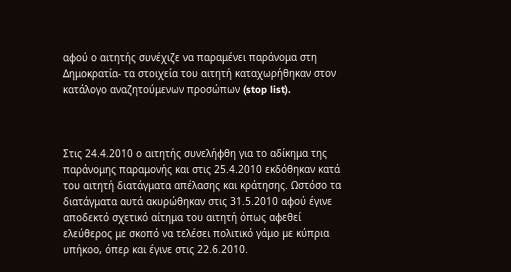αφού ο αιτητής συνέχιζε να παραμένει παράνομα στη Δημοκρατία- τα στοιχεία του αιτητή καταχωρήθηκαν στον κατάλογο αναζητούμενων προσώπων (stop list).



Στις 24.4.2010 ο αιτητής συνελήφθη για το αδίκημα της παράνομης παραμονής και στις 25.4.2010 εκδόθηκαν κατά του αιτητή διατάγματα απέλασης και κράτησης. Ωστόσο τα διατάγματα αυτά ακυρώθηκαν στις 31.5.2010 αφού έγινε αποδεκτό σχετικό αίτημα του αιτητή όπως αφεθεί ελεύθερος με σκοπό να τελέσει πολιτικό γάμο με κύπρια υπήκοο, όπερ και έγινε στις 22.6.2010.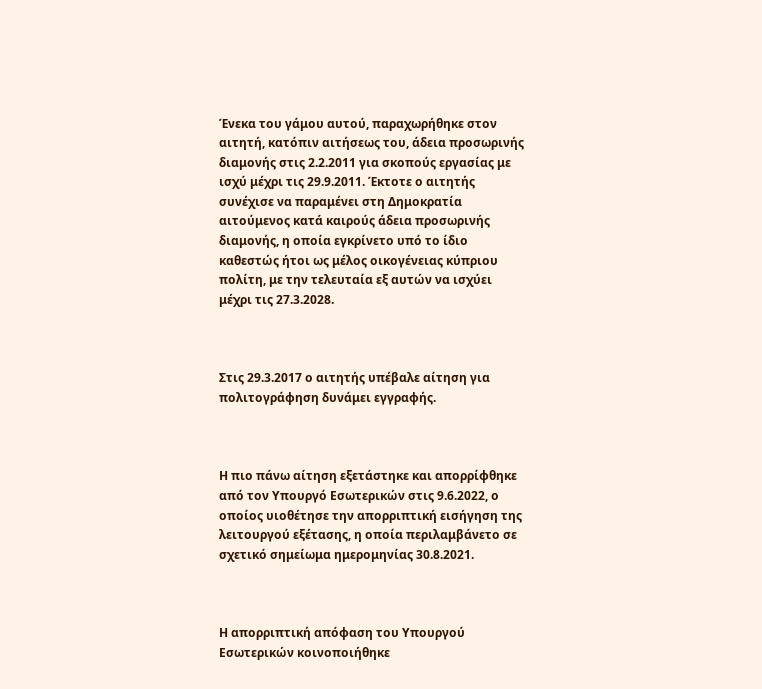Ένεκα του γάμου αυτού, παραχωρήθηκε στον αιτητή, κατόπιν αιτήσεως του, άδεια προσωρινής διαμονής στις 2.2.2011 για σκοπούς εργασίας με ισχύ μέχρι τις 29.9.2011. Έκτοτε ο αιτητής συνέχισε να παραμένει στη Δημοκρατία αιτούμενος κατά καιρούς άδεια προσωρινής διαμονής, η οποία εγκρίνετο υπό το ίδιο καθεστώς ήτοι ως μέλος οικογένειας κύπριου πολίτη, με την τελευταία εξ αυτών να ισχύει μέχρι τις 27.3.2028.



Στις 29.3.2017 ο αιτητής υπέβαλε αίτηση για πολιτογράφηση δυνάμει εγγραφής.



Η πιο πάνω αίτηση εξετάστηκε και απορρίφθηκε από τον Υπουργό Εσωτερικών στις 9.6.2022, ο οποίος υιοθέτησε την απορριπτική εισήγηση της λειτουργού εξέτασης, η oποία περιλαμβάνετo σε σχετικό σημείωμα ημερομηνίας 30.8.2021.



Η απορριπτική απόφαση του Υπουργού Εσωτερικών κοινοποιήθηκε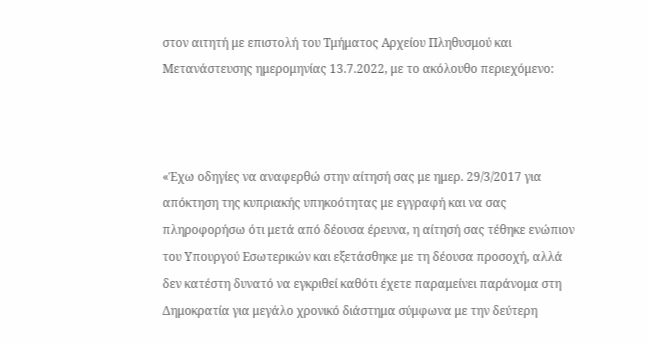στον αιτητή με επιστολή του Τμήματος Αρχείου Πληθυσμού και Μετανάστευσης ημερομηνίας 13.7.2022, με το ακόλουθο περιεχόμενο:



«Έχω οδηγίες να αναφερθώ στην αίτησή σας με ημερ. 29/3/2017 για απόκτηση της κυπριακής υπηκοότητας με εγγραφή και να σας πληροφορήσω ότι μετά από δέουσα έρευνα, η αίτησή σας τέθηκε ενώπιον του Υπουργού Εσωτερικών και εξετάσθηκε με τη δέουσα προσοχή, αλλά δεν κατέστη δυνατό να εγκριθεί καθότι έχετε παραμείνει παράνομα στη Δημοκρατία για μεγάλο χρονικό διάστημα σύμφωνα με την δεύτερη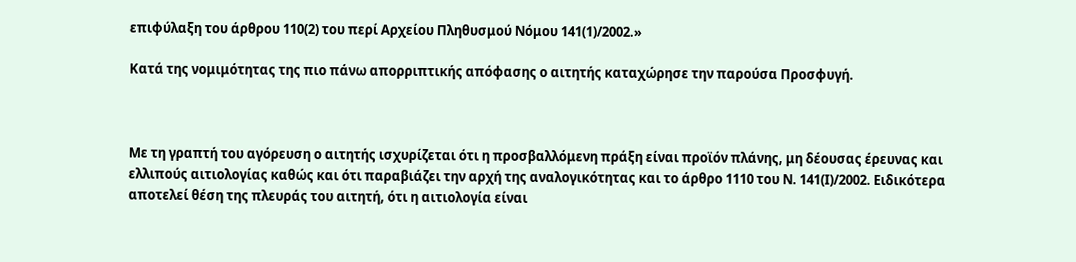επιφύλαξη του άρθρου 110(2) του περί Αρχείου Πληθυσμού Νόμου 141(1)/2002.»

Κατά της νομιμότητας της πιο πάνω απορριπτικής απόφασης ο αιτητής καταχώρησε την παρούσα Προσφυγή.



Με τη γραπτή του αγόρευση ο αιτητής ισχυρίζεται ότι η προσβαλλόμενη πράξη είναι προϊόν πλάνης, μη δέουσας έρευνας και ελλιπούς αιτιολογίας καθώς και ότι παραβιάζει την αρχή της αναλογικότητας και το άρθρο 1110 του Ν. 141(Ι)/2002. Ειδικότερα αποτελεί θέση της πλευράς του αιτητή, ότι η αιτιολογία είναι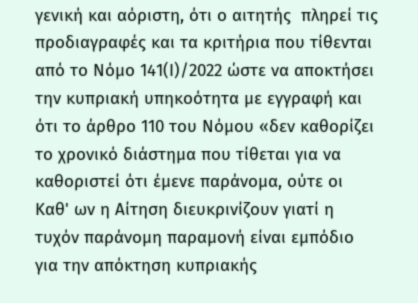γενική και αόριστη, ότι ο αιτητής  πληρεί τις προδιαγραφές και τα κριτήρια που τίθενται από το Νόμο 141(Ι)/2022 ώστε να αποκτήσει την κυπριακή υπηκοότητα με εγγραφή και ότι το άρθρο 110 του Νόμου «δεν καθορίζει το χρονικό διάστημα που τίθεται για να καθοριστεί ότι έμενε παράνομα, ούτε οι Καθ' ων η Αίτηση διευκρινίζουν γιατί η τυχόν παράνομη παραμονή είναι εμπόδιο για την απόκτηση κυπριακής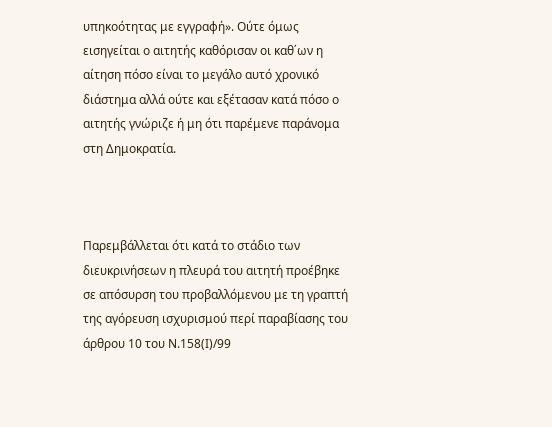υπηκοότητας με εγγραφή». Ούτε όμως εισηγείται ο αιτητής καθόρισαν οι καθ΄ων η αίτηση πόσο είναι το μεγάλο αυτό χρονικό διάστημα αλλά ούτε και εξέτασαν κατά πόσο ο αιτητής γνώριζε ή μη ότι παρέμενε παράνομα στη Δημοκρατία.



Παρεμβάλλεται ότι κατά το στάδιο των διευκρινήσεων η πλευρά του αιτητή προέβηκε σε απόσυρση του προβαλλόμενου με τη γραπτή της αγόρευση ισχυρισμού περί παραβίασης του άρθρου 10 του Ν.158(Ι)/99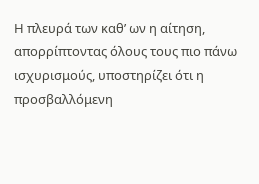Η πλευρά των καθ’ ων η αίτηση, απορρίπτοντας όλους τους πιο πάνω ισχυρισμούς, υποστηρίζει ότι η προσβαλλόμενη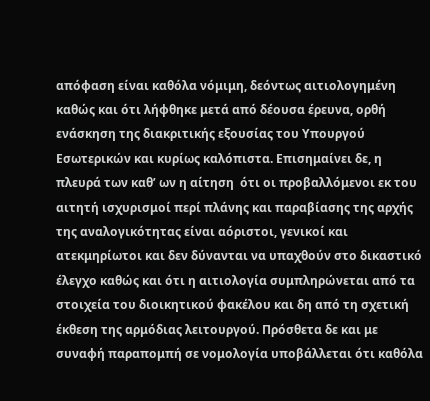απόφαση είναι καθόλα νόμιμη, δεόντως αιτιολογημένη καθώς και ότι λήφθηκε μετά από δέουσα έρευνα, ορθή ενάσκηση της διακριτικής εξουσίας του Υπουργού Εσωτερικών και κυρίως καλόπιστα. Επισημαίνει δε, η πλευρά των καθ’ ων η αίτηση  ότι οι προβαλλόμενοι εκ του αιτητή ισχυρισμοί περί πλάνης και παραβίασης της αρχής της αναλογικότητας είναι αόριστοι, γενικοί και ατεκμηρίωτοι και δεν δύνανται να υπαχθούν στο δικαστικό έλεγχο καθώς και ότι η αιτιολογία συμπληρώνεται από τα στοιχεία του διοικητικού φακέλου και δη από τη σχετική έκθεση της αρμόδιας λειτουργού. Πρόσθετα δε και με συναφή παραπομπή σε νομολογία υποβάλλεται ότι καθόλα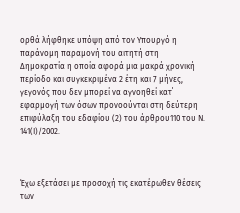ορθά λήφθηκε υπόψη από τον Υπουργό η παράνομη παραμονή του αιτητή στη Δημοκρατία η οποία αφορά μια μακρά χρονική περίοδο και συγκεκριμένα 2 έτη και 7 μήνες, γεγονός που δεν μπορεί να αγνοηθεί κατ΄ εφαρμογή των όσων προνοούνται στη δεύτερη επιφύλαξη του εδαφίου (2) του άρθρου110 του Ν. 141(Ι)/2002.



Έχω εξετάσει με προσοχή τις εκατέρωθεν θέσεις των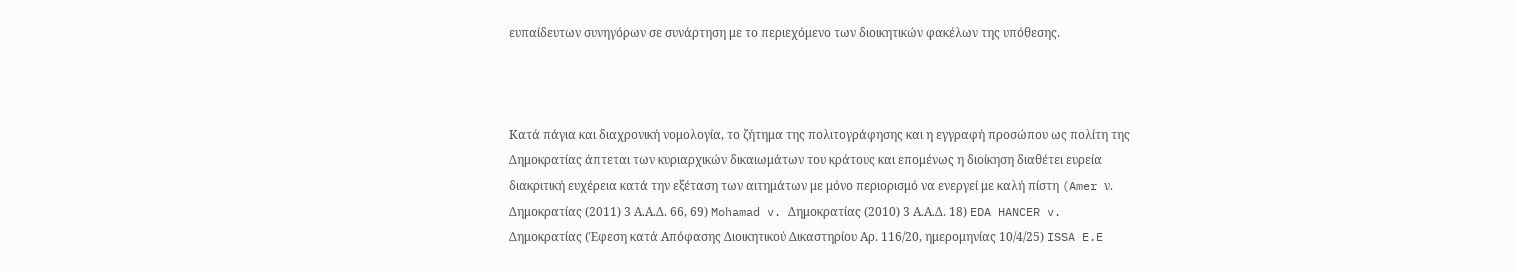ευπαίδευτων συνηγόρων σε συνάρτηση με το περιεχόμενο των διοικητικών φακέλων της υπόθεσης.



Κατά πάγια και διαχρονική νομολογία, το ζήτημα της πολιτογράφησης και η εγγραφή προσώπου ως πολίτη της Δημοκρατίας άπτεται των κυριαρχικών δικαιωμάτων του κράτους και επομένως η διοίκηση διαθέτει ευρεία διακριτική ευχέρεια κατά την εξέταση των αιτημάτων με μόνο περιορισμό να ενεργεί με καλή πίστη (Amer ν. Δημοκρατίας (2011) 3 Α.Α.Δ. 66, 69) Mohamad v. Δημοκρατίας (2010) 3 Α.Α.Δ. 18) EDA HANCER v. Δημοκρατίας (Έφεση κατά Απόφασης Διοικητικού Δικαστηρίου Αρ. 116/20, ημερομηνίας 10/4/25) ISSA E.E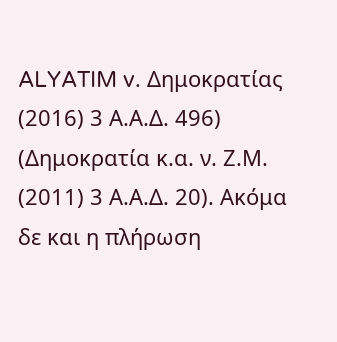ALYATIM v. Δημοκρατίας (2016) 3 Α.Α.Δ. 496) (Δημοκρατία κ.α. ν. Ζ.Μ. (2011) 3 Α.Α.Δ. 20). Ακόμα δε και η πλήρωση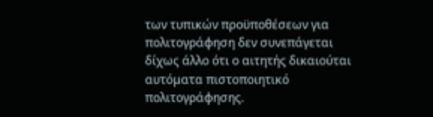των τυπικών προϋποθέσεων για πολιτογράφηση δεν συνεπάγεται δίχως άλλο ότι ο αιτητής δικαιούται αυτόματα πιστοποιητικό πολιτογράφησης.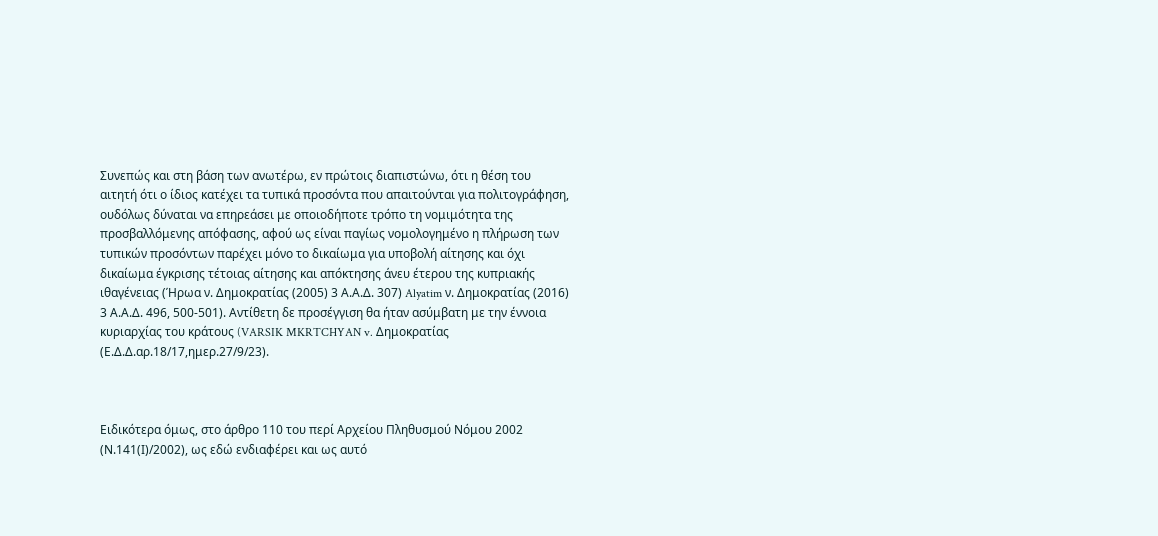Συνεπώς και στη βάση των ανωτέρω, εν πρώτοις διαπιστώνω, ότι η θέση του αιτητή ότι ο ίδιος κατέχει τα τυπικά προσόντα που απαιτούνται για πολιτογράφηση, ουδόλως δύναται να επηρεάσει με οποιοδήποτε τρόπο τη νομιμότητα της προσβαλλόμενης απόφασης, αφού ως είναι παγίως νομολογημένο η πλήρωση των τυπικών προσόντων παρέχει μόνο το δικαίωμα για υποβολή αίτησης και όχι δικαίωμα έγκρισης τέτοιας αίτησης και απόκτησης άνευ έτερου της κυπριακής ιθαγένειας (Ήρωα ν. Δημοκρατίας (2005) 3 Α.Α.Δ. 307) Alyatim ν. Δημοκρατίας (2016) 3 Α.Α.Δ. 496, 500-501). Αντίθετη δε προσέγγιση θα ήταν ασύμβατη με την έννοια κυριαρχίας του κράτους (VARSIK MKRTCHYAN v. Δημοκρατίας (Ε.Δ.Δ.αρ.18/17,ημερ.27/9/23).



Ειδικότερα όμως, στο άρθρο 110 του περί Αρχείου Πληθυσμού Νόμου 2002 (Ν.141(Ι)/2002), ως εδώ ενδιαφέρει και ως αυτό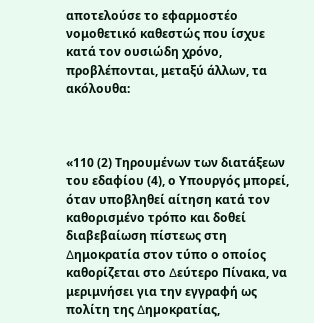αποτελούσε το εφαρμοστέο νομοθετικό καθεστώς που ίσχυε κατά τον ουσιώδη χρόνο, προβλέπονται, μεταξύ άλλων, τα ακόλουθα:



«110 (2) Τηρουµένων των διατάξεων του εδαφίου (4), ο Υπουργός µπορεί, όταν υποβληθεί αίτηση κατά τον καθορισμένο τρόπο και δοθεί διαβεβαίωση πίστεως στη ∆ημοκρατία στον τύπο ο οποίος καθορίζεται στο ∆εύτερο Πίνακα, να μεριμνήσει για την εγγραφή ως πολίτη της ∆ηµοκρατίας,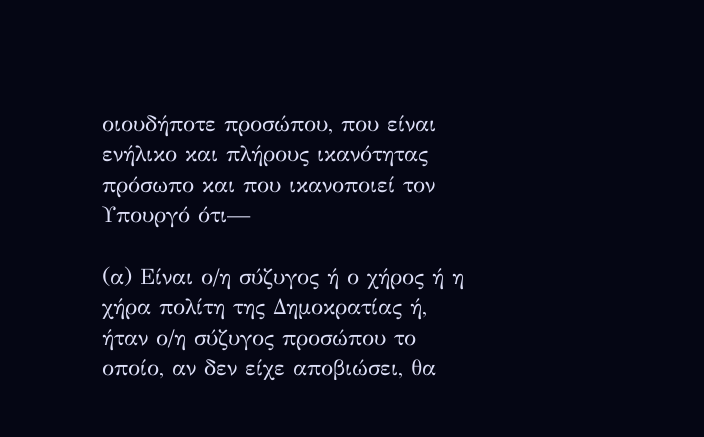οιουδήποτε προσώπου, που είναι ενήλικο και πλήρους ικανότητας πρόσωπο και που ικανοποιεί τον Υπουργό ότι—

(α) Είναι ο/η σύζυγος ή ο χήρος ή η χήρα πολίτη της ∆ηµοκρατίας ή, ήταν ο/η σύζυγος προσώπου το οποίο, αν δεν είχε αποβιώσει, θα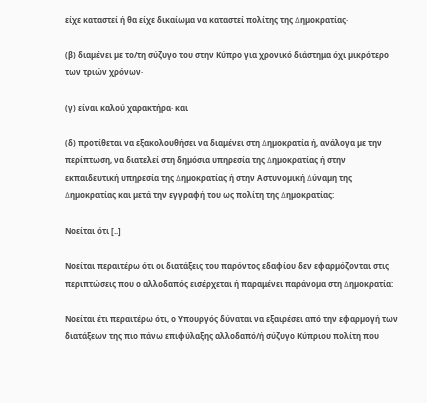είχε καταστεί ή θα είχε δικαίωμα να καταστεί πολίτης της ∆ηµοκρατίας·

(β) διαµένει µε το/τη σύζυγο του στην Κύπρο για χρονικό διάστημα όχι µικρότερο των τριών χρόνων·

(γ) είναι καλού χαρακτήρα· και

(δ) προτίθεται να εξακολουθήσει να διαµένει στη ∆ηµοκρατία ή, ανάλογα µε την περίπτωση, να διατελεί στη δηµόσια υπηρεσία της ∆ηµοκρατίας ή στην εκπαιδευτική υπηρεσία της ∆ηµοκρατίας ή στην Αστυνοµική ∆ύναµη της ∆ηµοκρατίας και µετά την εγγραφή του ως πολίτη της ∆ηµοκρατίας:

Νοείται ότι [..]

Νοείται περαιτέρω ότι οι διατάξεις του παρόντος εδαφίου δεν εφαρµόζονται στις περιπτώσεις που ο αλλοδαπός εισέρχεται ή παραμένει παράνοµα στη ∆ηµοκρατία:

Νοείται έτι περαιτέρω ότι, ο Υπουργός δύναται να εξαιρέσει από την εφαρµογή των διατάξεων της πιο πάνω επιφύλαξης αλλοδαπό/ή σύζυγο Κύπριου πολίτη που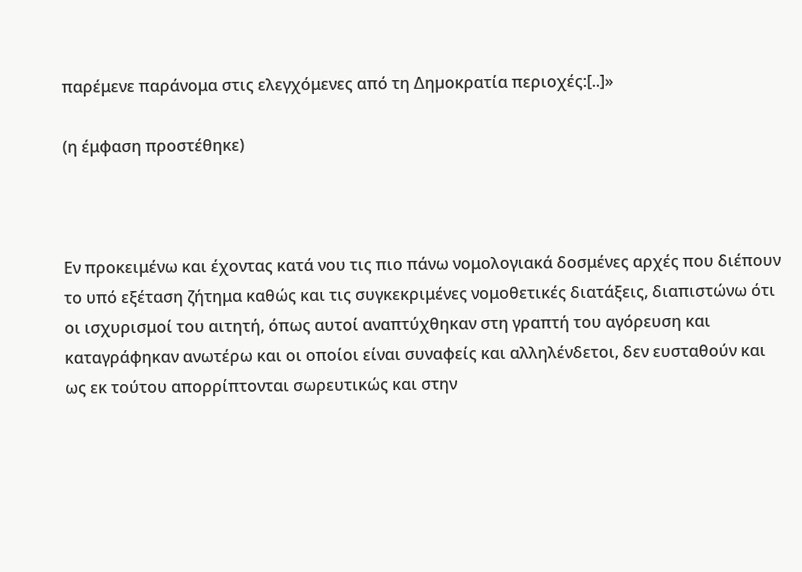παρέμενε παράνομα στις ελεγχόμενες από τη ∆ηµοκρατία περιοχές:[..]»

(η έμφαση προστέθηκε)



Εν προκειμένω και έχοντας κατά νου τις πιο πάνω νομολογιακά δοσμένες αρχές που διέπουν το υπό εξέταση ζήτημα καθώς και τις συγκεκριμένες νομοθετικές διατάξεις, διαπιστώνω ότι οι ισχυρισμοί του αιτητή, όπως αυτοί αναπτύχθηκαν στη γραπτή του αγόρευση και καταγράφηκαν ανωτέρω και οι οποίοι είναι συναφείς και αλληλένδετοι, δεν ευσταθούν και ως εκ τούτου απορρίπτονται σωρευτικώς και στην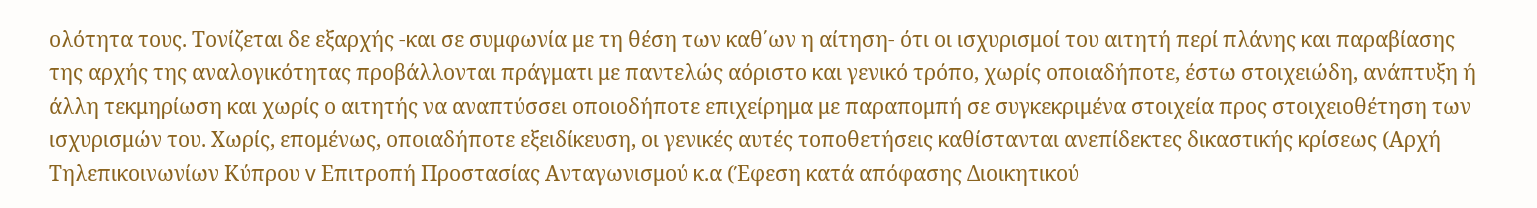ολότητα τους. Τονίζεται δε εξαρχής -και σε συμφωνία με τη θέση των καθ΄ων η αίτηση- ότι οι ισχυρισμοί του αιτητή περί πλάνης και παραβίασης της αρχής της αναλογικότητας προβάλλονται πράγματι με παντελώς αόριστο και γενικό τρόπο, χωρίς οποιαδήποτε, έστω στοιχειώδη, ανάπτυξη ή άλλη τεκμηρίωση και χωρίς ο αιτητής να αναπτύσσει οποιοδήποτε επιχείρημα με παραπομπή σε συγκεκριμένα στοιχεία προς στοιχειοθέτηση των ισχυρισμών του. Χωρίς, επομένως, οποιαδήποτε εξειδίκευση, οι γενικές αυτές τοποθετήσεις καθίστανται ανεπίδεκτες δικαστικής κρίσεως (Αρχή Τηλεπικοινωνίων Κύπρου v Επιτροπή Προστασίας Ανταγωνισμού κ.α (Έφεση κατά απόφασης Διοικητικού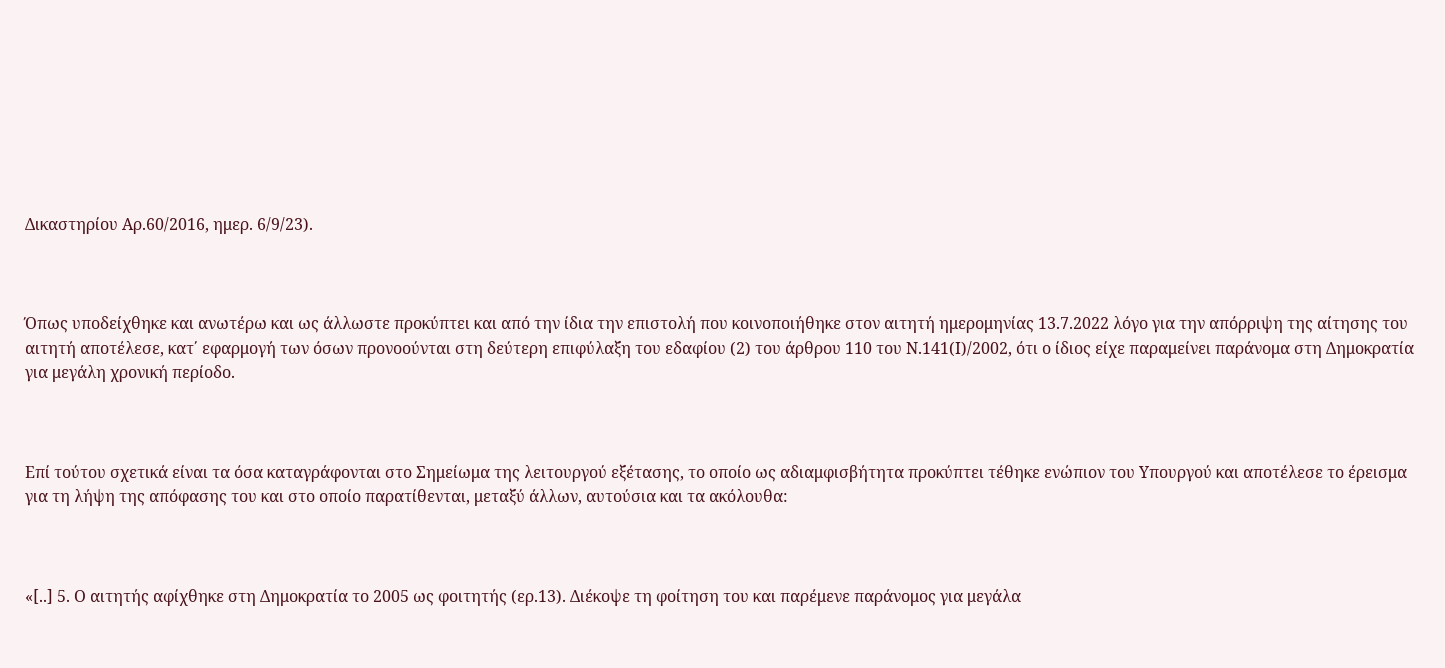Δικαστηρίου Αρ.60/2016, ημερ. 6/9/23).



Όπως υποδείχθηκε και ανωτέρω και ως άλλωστε προκύπτει και από την ίδια την επιστολή που κοινοποιήθηκε στον αιτητή ημερομηνίας 13.7.2022 λόγο για την απόρριψη της αίτησης του αιτητή αποτέλεσε, κατ΄ εφαρμογή των όσων προνοούνται στη δεύτερη επιφύλαξη του εδαφίου (2) του άρθρου 110 του Ν.141(Ι)/2002, ότι ο ίδιος είχε παραμείνει παράνομα στη Δημοκρατία για μεγάλη χρονική περίοδο.



Επί τούτου σχετικά είναι τα όσα καταγράφονται στο Σημείωμα της λειτουργού εξέτασης, το οποίο ως αδιαμφισβήτητα προκύπτει τέθηκε ενώπιον του Υπουργού και αποτέλεσε το έρεισμα για τη λήψη της απόφασης του και στο οποίο παρατίθενται, μεταξύ άλλων, αυτούσια και τα ακόλουθα:



«[..] 5. Ο αιτητής αφίχθηκε στη Δημοκρατία το 2005 ως φοιτητής (ερ.13). Διέκοψε τη φοίτηση του και παρέμενε παράνομος για μεγάλα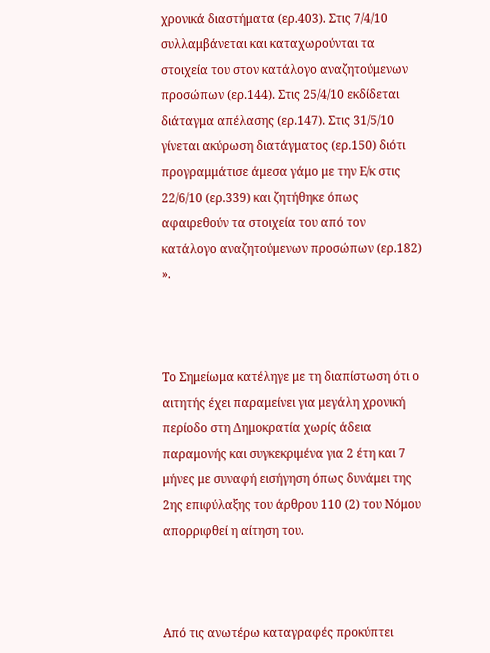χρονικά διαστήματα (ερ.403). Στις 7/4/10 συλλαμβάνεται και καταχωρούνται τα στοιχεία του στον κατάλογο αναζητούμενων προσώπων (ερ.144). Στις 25/4/10 εκδίδεται διάταγμα απέλασης (ερ.147). Στις 31/5/10 γίνεται ακύρωση διατάγματος (ερ.150) διότι προγραμμάτισε άμεσα γάμο με την Ε/κ στις 22/6/10 (ερ.339) και ζητήθηκε όπως αφαιρεθούν τα στοιχεία του από τον κατάλογο αναζητούμενων προσώπων (ερ.182) ».



Το Σημείωμα κατέληγε με τη διαπίστωση ότι ο αιτητής έχει παραμείνει για μεγάλη χρονική περίοδο στη Δημοκρατία χωρίς άδεια παραμονής και συγκεκριμένα για 2 έτη και 7 μήνες με συναφή εισήγηση όπως δυνάμει της 2ης επιφύλαξης του άρθρου 110 (2) του Νόμου απορριφθεί η αίτηση του.



Από τις ανωτέρω καταγραφές προκύπτει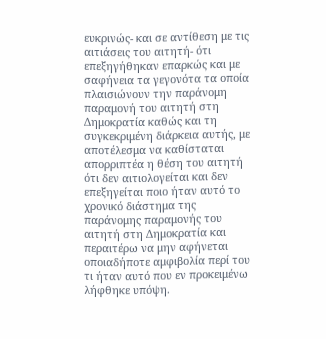ευκρινώς- και σε αντίθεση με τις αιτιάσεις του αιτητή- ότι επεξηγήθηκαν επαρκώς και με σαφήνεια τα γεγονότα τα οποία πλαισιώνουν την παράνομη παραμονή του αιτητή στη Δημοκρατία καθώς και τη συγκεκριμένη διάρκεια αυτής, με αποτέλεσμα να καθίσταται απορριπτέα η θέση του αιτητή ότι δεν αιτιολογείται και δεν επεξηγείται ποιο ήταν αυτό το χρονικό διάστημα της παράνομης παραμονής του αιτητή στη Δημοκρατία και περαιτέρω να μην αφήνεται οποιαδήποτε αμφιβολία περί του τι ήταν αυτό που εν προκειμένω λήφθηκε υπόψη.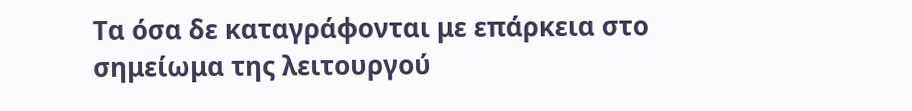Τα όσα δε καταγράφονται με επάρκεια στο σημείωμα της λειτουργού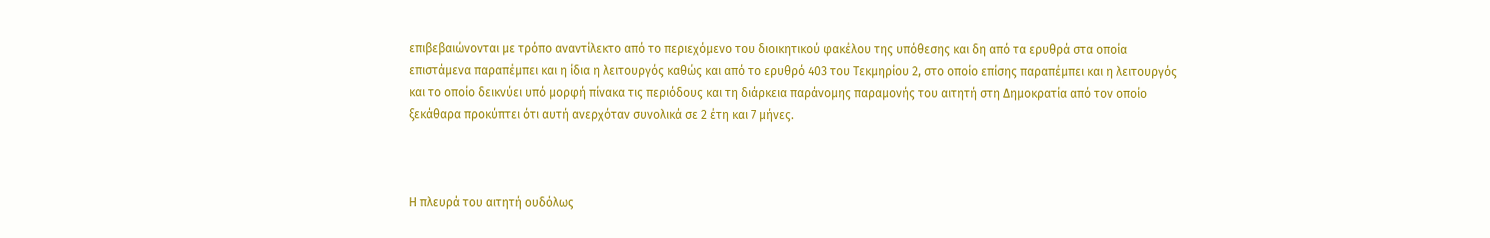επιβεβαιώνονται με τρόπο αναντίλεκτο από το περιεχόμενο του διοικητικού φακέλου της υπόθεσης και δη από τα ερυθρά στα οποία επιστάμενα παραπέμπει και η ίδια η λειτουργός καθώς και από το ερυθρό 403 του Τεκμηρίου 2, στο οποίο επίσης παραπέμπει και η λειτουργός και το οποίο δεικνύει υπό μορφή πίνακα τις περιόδους και τη διάρκεια παράνομης παραμονής του αιτητή στη Δημοκρατία από τον οποίο ξεκάθαρα προκύπτει ότι αυτή ανερχόταν συνολικά σε 2 έτη και 7 μήνες.



Η πλευρά του αιτητή ουδόλως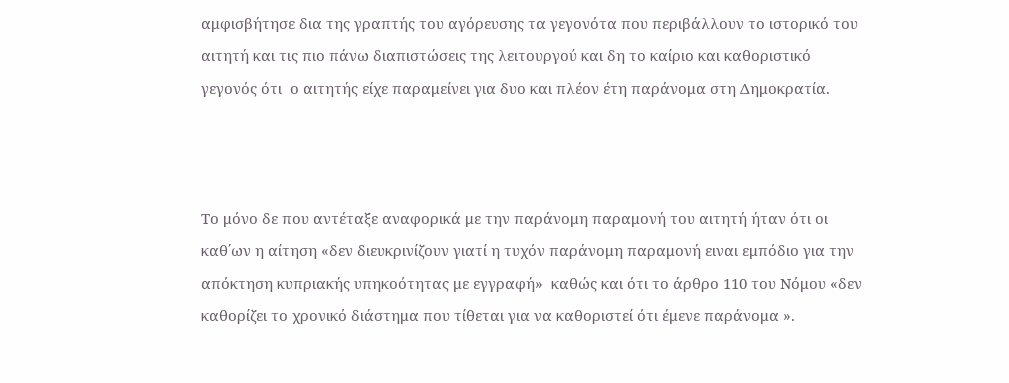αμφισβήτησε δια της γραπτής του αγόρευσης τα γεγονότα που περιβάλλουν το ιστορικό του αιτητή και τις πιο πάνω διαπιστώσεις της λειτουργού και δη το καίριο και καθοριστικό γεγονός ότι  ο αιτητής είχε παραμείνει για δυο και πλέον έτη παράνομα στη Δημοκρατία.



Το μόνο δε που αντέταξε αναφορικά με την παράνομη παραμονή του αιτητή ήταν ότι οι καθ΄ων η αίτηση «δεν διευκρινίζουν γιατί η τυχόν παράνομη παραμονή ειναι εμπόδιο για την απόκτηση κυπριακής υπηκοότητας με εγγραφή»  καθώς και ότι το άρθρο 110 του Νόμου «δεν καθορίζει το χρονικό διάστημα που τίθεται για να καθοριστεί ότι έμενε παράνομα ».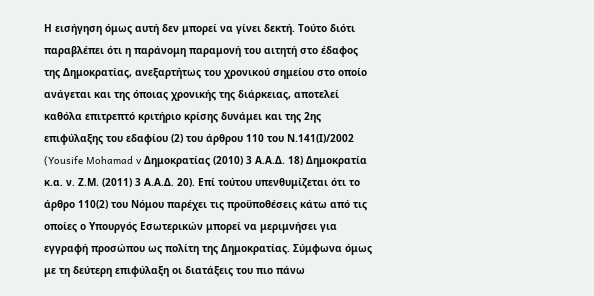Η εισήγηση όμως αυτή δεν μπορεί να γίνει δεκτή. Τούτο διότι παραβλέπει ότι η παράνομη παραμονή του αιτητή στο έδαφος της Δημοκρατίας, ανεξαρτήτως του χρονικού σημείου στο οποίο ανάγεται και της όποιας χρονικής της διάρκειας, αποτελεί καθόλα επιτρεπτό κριτήριο κρίσης δυνάμει και της 2ης επιφύλαξης του εδαφίου (2) του άρθρου 110 του Ν.141(Ι)/2002 (Yousife Mohamad v Δημοκρατίας (2010) 3 Α.Α.Δ. 18) Δημοκρατία κ.α. ν. Ζ.Μ. (2011) 3 Α.Α.Δ. 20). Επί τούτου υπενθυμίζεται ότι το άρθρο 110(2) του Νόμου παρέχει τις προϋποθέσεις κάτω από τις οποίες ο Υπουργός Εσωτερικών μπορεί να μεριμνήσει για εγγραφή προσώπου ως πολίτη της Δημοκρατίας. Σύμφωνα όμως με τη δεύτερη επιφύλαξη οι διατάξεις του πιο πάνω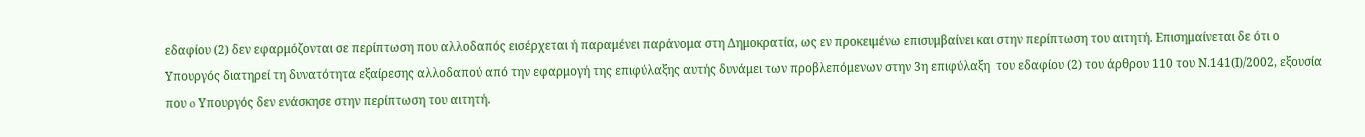εδαφίου (2) δεν εφαρμόζονται σε περίπτωση που αλλοδαπός εισέρχεται ή παραμένει παράνομα στη Δημοκρατία, ως εν προκειμένω επισυμβαίνει και στην περίπτωση του αιτητή. Επισημαίνεται δε ότι ο Υπουργός διατηρεί τη δυνατότητα εξαίρεσης αλλοδαπού από την εφαρμογή της επιφύλαξης αυτής δυνάμει των προβλεπόμενων στην 3η επιφύλαξη  του εδαφίου (2) του άρθρου 110 του Ν.141(Ι)/2002, εξουσία που o Υπουργός δεν ενάσκησε στην περίπτωση του αιτητή.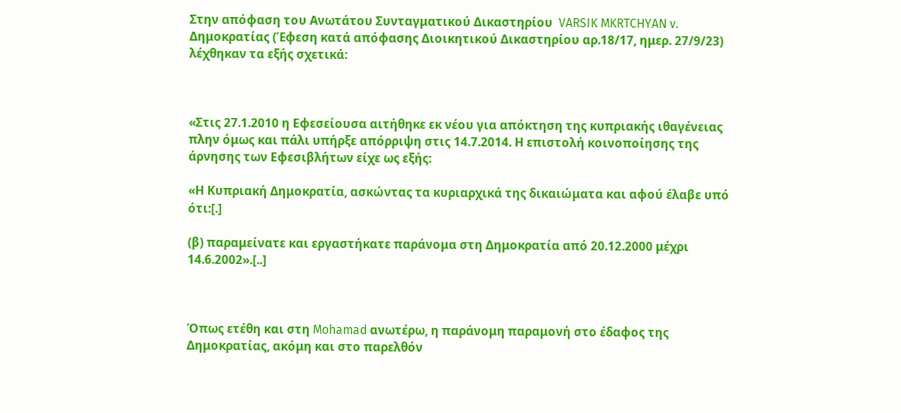Στην απόφαση του Ανωτάτου Συνταγματικού Δικαστηρίου  VARSIK MKRTCHYAN v. Δημοκρατίας (Έφεση κατά απόφασης Διοικητικού Δικαστηρίου αρ.18/17, ημερ. 27/9/23) λέχθηκαν τα εξής σχετικά:



«Στις 27.1.2010 η Εφεσείουσα αιτήθηκε εκ νέου για απόκτηση της κυπριακής ιθαγένειας πλην όμως και πάλι υπήρξε απόρριψη στις 14.7.2014. Η επιστολή κοινοποίησης της άρνησης των Εφεσιβλήτων είχε ως εξής:

«Η Κυπριακή Δημοκρατία, ασκώντας τα κυριαρχικά της δικαιώματα και αφού έλαβε υπό ότι:[.]

(β) παραμείνατε και εργαστήκατε παράνομα στη Δημοκρατία από 20.12.2000 μέχρι 14.6.2002».[..]



Όπως ετέθη και στη Mohamad ανωτέρω, η παράνομη παραμονή στο έδαφος της Δημοκρατίας, ακόμη και στο παρελθόν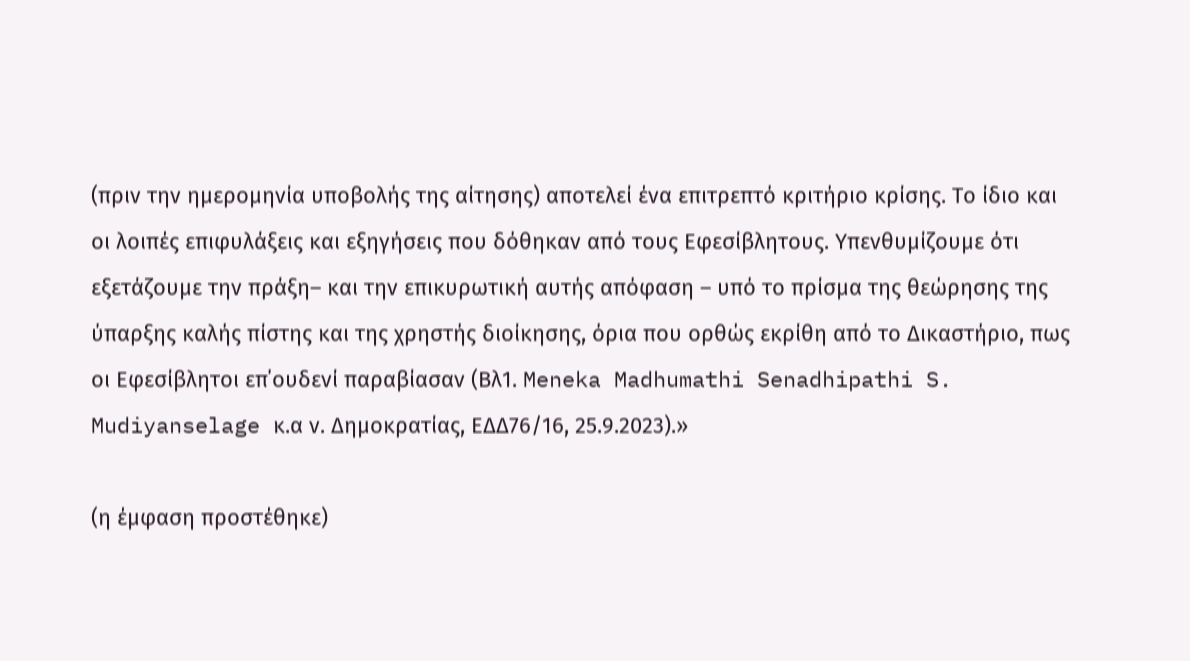(πριν την ημερομηνία υποβολής της αίτησης) αποτελεί ένα επιτρεπτό κριτήριο κρίσης. Το ίδιο και οι λοιπές επιφυλάξεις και εξηγήσεις που δόθηκαν από τους Εφεσίβλητους. Υπενθυμίζουμε ότι εξετάζουμε την πράξη– και την επικυρωτική αυτής απόφαση – υπό το πρίσμα της θεώρησης της ύπαρξης καλής πίστης και της χρηστής διοίκησης, όρια που ορθώς εκρίθη από το Δικαστήριο, πως οι Εφεσίβλητοι επ΄ουδενί παραβίασαν (Βλ1. Meneka Madhumathi Senadhipathi S. Mudiyanselage κ.α ν. Δημοκρατίας, ΕΔΔ76/16, 25.9.2023).»

(η έμφαση προστέθηκε)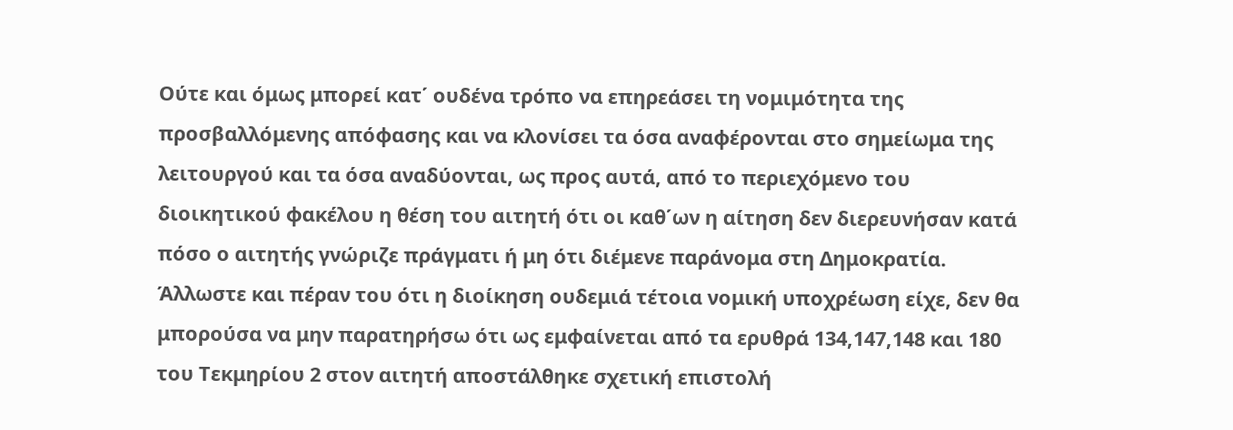Ούτε και όμως μπορεί κατ΄ ουδένα τρόπο να επηρεάσει τη νομιμότητα της προσβαλλόμενης απόφασης και να κλονίσει τα όσα αναφέρονται στο σημείωμα της λειτουργού και τα όσα αναδύονται, ως προς αυτά, από το περιεχόμενο του διοικητικού φακέλου η θέση του αιτητή ότι οι καθ΄ων η αίτηση δεν διερευνήσαν κατά πόσο ο αιτητής γνώριζε πράγματι ή μη ότι διέμενε παράνομα στη Δημοκρατία. Άλλωστε και πέραν του ότι η διοίκηση ουδεμιά τέτοια νομική υποχρέωση είχε, δεν θα μπορούσα να μην παρατηρήσω ότι ως εμφαίνεται από τα ερυθρά 134,147,148 και 180 του Τεκμηρίου 2 στον αιτητή αποστάλθηκε σχετική επιστολή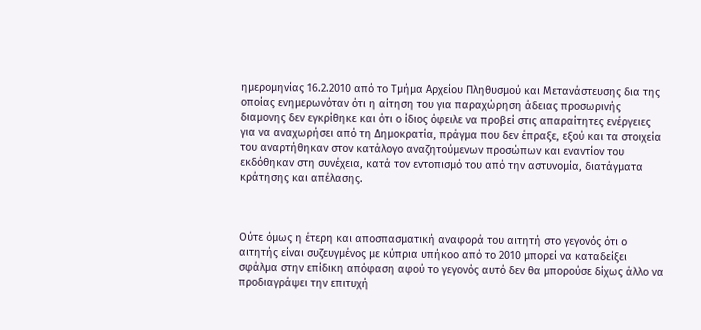ημερομηνίας 16.2.2010 από το Τμήμα Αρχείου Πληθυσμού και Μετανάστευσης δια της οποίας ενημερωνόταν ότι η αίτηση του για παραχώρηση άδειας προσωρινής διαμονης δεν εγκρίθηκε και ότι ο ίδιος όφειλε να προβεί στις απαραίτητες ενέργειες για να αναχωρήσει από τη Δημοκρατία, πράγμα που δεν έπραξε, εξού και τα στοιχεία του αναρτήθηκαν στον κατάλογο αναζητούμενων προσώπων και εναντίον του εκδόθηκαν στη συνέχεια, κατά τον εντοπισμό του από την αστυνομία, διατάγματα κράτησης και απέλασης.



Ούτε όμως η έτερη και αποσπασματική αναφορά του αιτητή στο γεγονός ότι ο αιτητής είναι συζευγμένος με κύπρια υπήκοο από το 2010 μπορεί να καταδείξει σφάλμα στην επίδικη απόφαση αφού το γεγονός αυτό δεν θα μπορούσε δίχως άλλο να προδιαγράψει την επιτυχή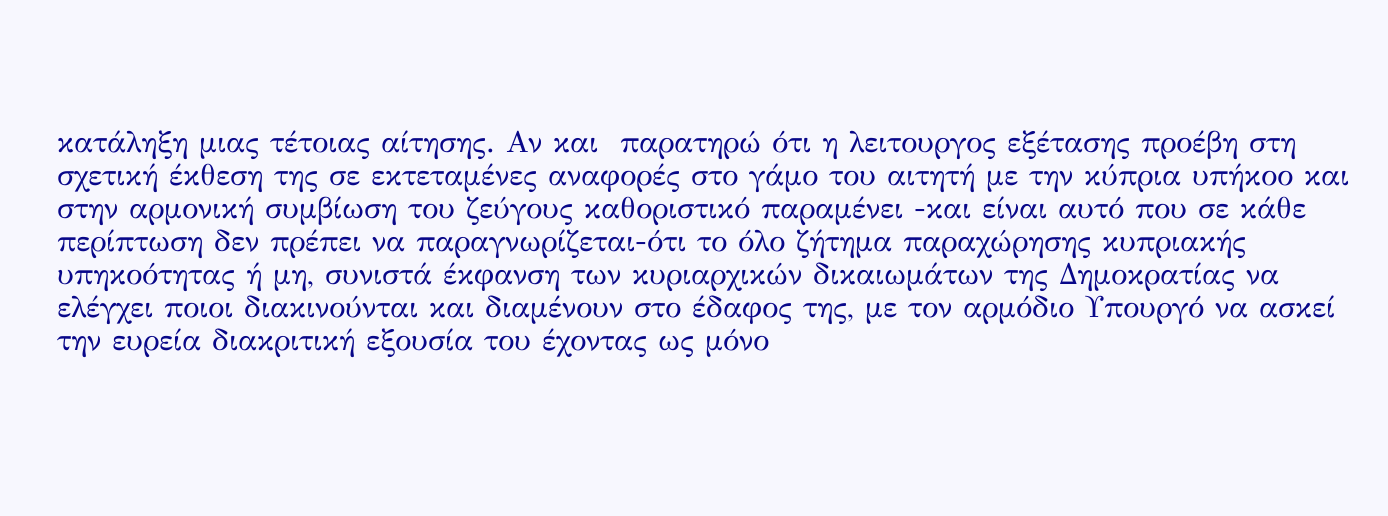κατάληξη μιας τέτοιας αίτησης. Αν και  παρατηρώ ότι η λειτουργος εξέτασης προέβη στη σχετική έκθεση της σε εκτεταμένες αναφορές στο γάμο του αιτητή με την κύπρια υπήκοο και στην αρμονική συμβίωση του ζεύγους καθοριστικό παραμένει -και είναι αυτό που σε κάθε περίπτωση δεν πρέπει να παραγνωρίζεται-ότι το όλο ζήτημα παραχώρησης κυπριακής υπηκοότητας ή μη, συνιστά έκφανση των κυριαρχικών δικαιωμάτων της Δημοκρατίας να ελέγχει ποιοι διακινούνται και διαμένουν στο έδαφος της, με τον αρμόδιο Υπουργό να ασκεί την ευρεία διακριτική εξουσία του έχοντας ως μόνο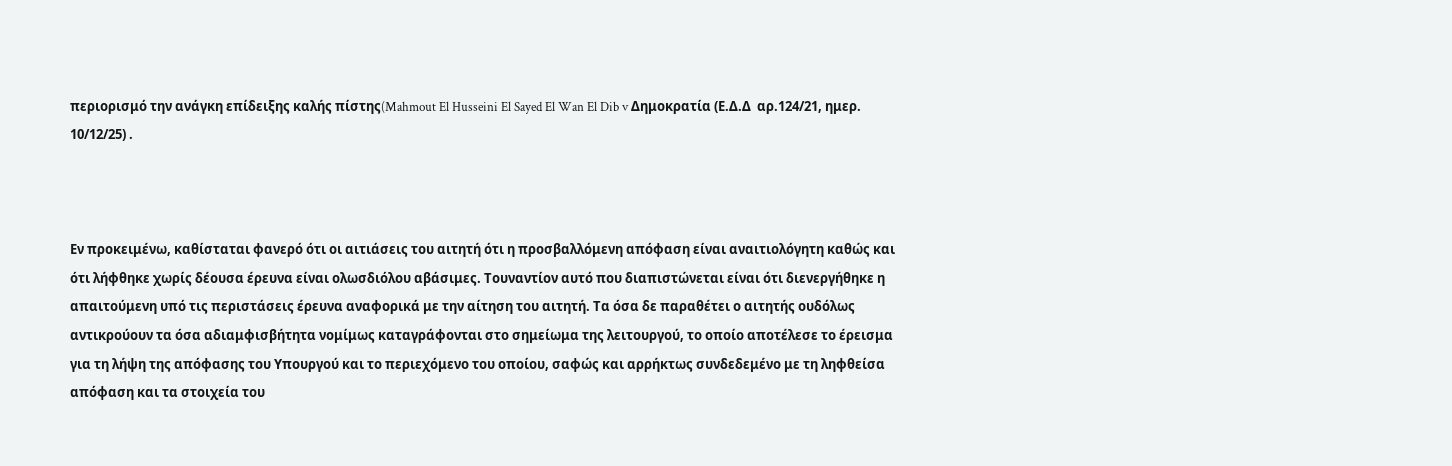περιορισμό την ανάγκη επίδειξης καλής πίστης(Mahmout El Husseini El Sayed El Wan El Dib v Δημοκρατία (Ε.Δ.Δ  αρ.124/21, ημερ. 10/12/25) .



Εν προκειμένω, καθίσταται φανερό ότι οι αιτιάσεις του αιτητή ότι η προσβαλλόμενη απόφαση είναι αναιτιολόγητη καθώς και ότι λήφθηκε χωρίς δέουσα έρευνα είναι ολωσδιόλου αβάσιμες. Τουναντίον αυτό που διαπιστώνεται είναι ότι διενεργήθηκε η απαιτούμενη υπό τις περιστάσεις έρευνα αναφορικά με την αίτηση του αιτητή. Τα όσα δε παραθέτει ο αιτητής ουδόλως αντικρούουν τα όσα αδιαμφισβήτητα νομίμως καταγράφονται στο σημείωμα της λειτουργού, το οποίο αποτέλεσε το έρεισμα για τη λήψη της απόφασης του Υπουργού και το περιεχόμενο του οποίου, σαφώς και αρρήκτως συνδεδεμένο με τη ληφθείσα απόφαση και τα στοιχεία του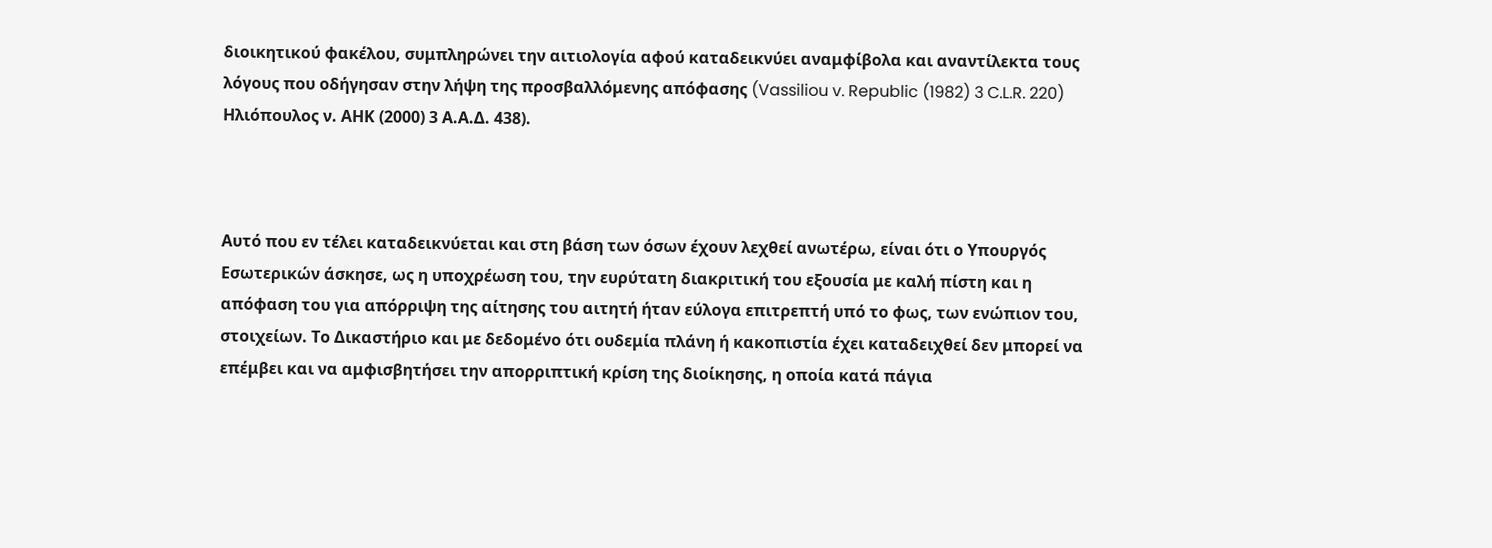διοικητικού φακέλου, συμπληρώνει την αιτιολογία αφού καταδεικνύει αναμφίβολα και αναντίλεκτα τους λόγους που οδήγησαν στην λήψη της προσβαλλόμενης απόφασης (Vassiliou v. Republic (1982) 3 C.L.R. 220) Ηλιόπουλος ν. ΑΗΚ (2000) 3 Α.Α.Δ. 438).



Αυτό που εν τέλει καταδεικνύεται και στη βάση των όσων έχουν λεχθεί ανωτέρω, είναι ότι ο Υπουργός Εσωτερικών άσκησε, ως η υποχρέωση του, την ευρύτατη διακριτική του εξουσία με καλή πίστη και η απόφαση του για απόρριψη της αίτησης του αιτητή ήταν εύλογα επιτρεπτή υπό το φως, των ενώπιον του, στοιχείων. Το Δικαστήριο και με δεδομένο ότι ουδεμία πλάνη ή κακοπιστία έχει καταδειχθεί δεν μπορεί να επέμβει και να αμφισβητήσει την απορριπτική κρίση της διοίκησης, η οποία κατά πάγια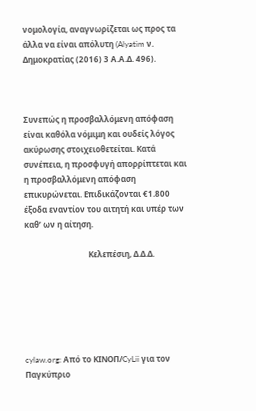νομολογία, αναγνωρίζεται ως προς τα άλλα να είναι απόλυτη (Alyatim ν. Δημοκρατίας (2016) 3 Α.Α.Δ. 496).



Συνεπώς η προσβαλλόμενη απόφαση είναι καθόλα νόμιμη και ουδείς λόγος ακύρωσης στοιχειοθετείται. Κατά συνέπεια, η προσφυγή απορρίπτεται και η προσβαλλόμενη απόφαση επικυρώνεται. Επιδικάζονται €1.800 έξοδα εναντίον του αιτητή και υπέρ των καθ’ ων η αίτηση.

                                Κελεπέσιη, Δ.Δ.Δ.






cylaw.org: Από το ΚΙΝOΠ/CyLii για τον Παγκύπριο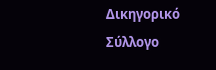Δικηγορικό Σύλλογο